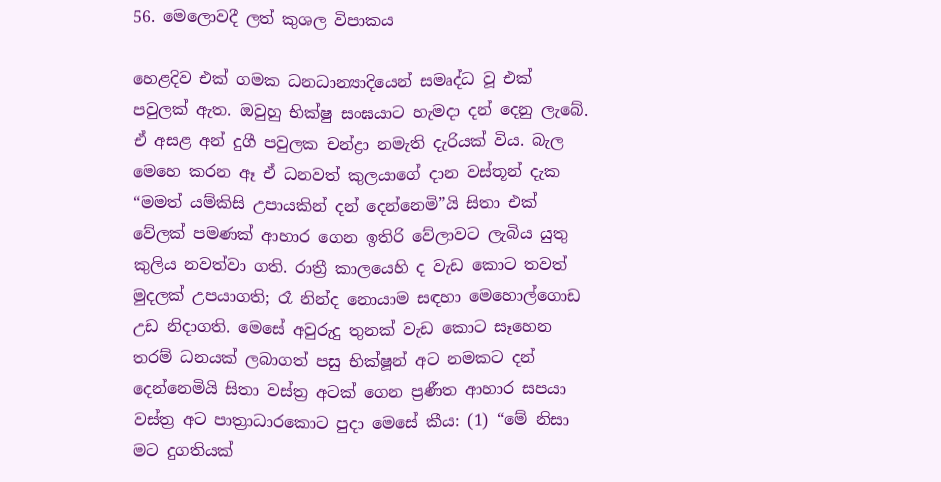56. මෙලොවදී ලත් කුශල විපාකය

හෙළදිව එක් ගමක ධනධාන්‍යාදියෙන් සමෘද්ධ වූ එක් පවුලක් ඇත. ඔවුහු භික්ෂු සංඝයාට හැමදා දන් දෙනු ලැබේ. ඒ අසළ අන් දුගී පවුලක චන්ද්‍රා නමැති දැරියක් විය. බැල මෙහෙ කරන ඈ ඒ ධනවත් කුලයාගේ දාන වස්තූන් දැක “මමත් යම්කිසි උපායකින් දන් දෙන්නෙමි”යි සිතා එක් වේලක් පමණක් ආහාර ගෙන ඉතිරි වේලාවට ලැබිය යුතු කුලිය නවත්වා ගති. රාත්‍රී කාලයෙහි ද වැඩ කොට තවත් මුදලක් උපයාගති; රෑ නින්ද නොයාම සඳහා මෙහොල්ගොඩ උඩ නිදාගති. මෙසේ අවුරුදු තුනක් වැඩ කොට සෑහෙන තරම් ධනයක් ලබාගත් පසු භික්ෂූන් අට නමකට දන් දෙන්නෙමියි සිතා වස්ත්‍ර‍ අටක් ගෙන ප්‍ර‍ණීත ආහාර සපයා වස්ත්‍ර‍ අට පාත්‍රාධාරකොට පුදා මෙසේ කීය: (1) “මේ නිසා මට දුගතියක්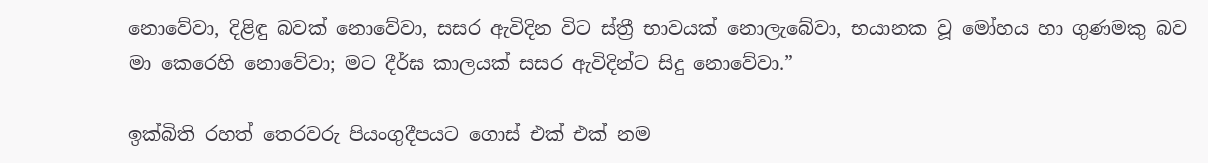නොවේවා, දිළිඳු බවක් නොවේවා, සසර ඇවිදින විට ස්ත්‍රී භාවයක් නොලැබේවා, භයානක වූ මෝහය හා ගුණමකු බව මා කෙරෙහි නොවේවා; මට දීර්ඝ කාලයක් සසර ඇවිදින්ට සිදු නොවේවා.”

ඉක්බිති රහත් තෙරවරු පියංගුදීපයට ගොස් එක් එක් නම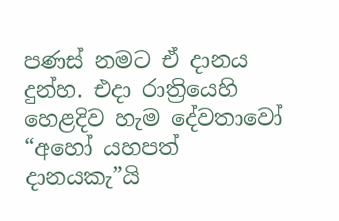පණස් නමට ඒ දානය දුන්හ. එදා රාත්‍රියෙහි හෙළදිව හැම දේවතාවෝ “අහෝ යහපත් දානයකැ”යි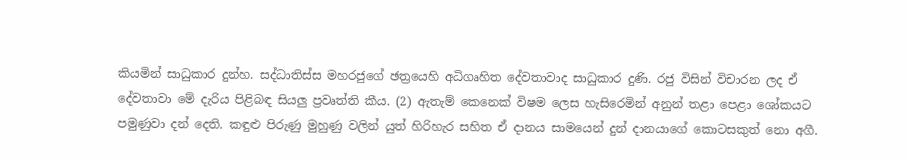කියමින් සාධුකාර දුන්හ. සද්ධාතිස්ස මහරජුගේ ඡත්‍රයෙහි අධිගෘහිත දේවතාවාද සාධුකාර දුණි. රජු විසින් විචාරන ලද ඒ දේවතාවා මේ දැරිය පිළිබඳ සියලු ප්‍ර‍වෘත්ති කීය. (2) ඇතැම් කෙනෙක් විෂම ලෙස හැසිරෙමින් අනුන් තළා පෙළා ශෝකයට පමුණුවා දන් දෙති. කඳුළු පිරුණු මුහුණු වලින් යුත් හිරිහැර සහිත ඒ දානය සාමයෙන් දුන් දානයාගේ කොටසකුත් නො අගී.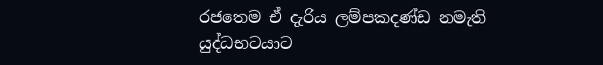රජතෙම ඒ දැරිය ලම්පකදණ්ඩ නමැති යුද්ධභටයාට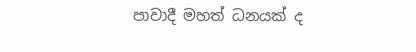පාවාදී මහත් ධනයක් ද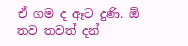ඒ ගම ද ඈට දුණි. ඕ තව තවත් දන්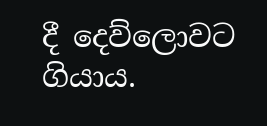දී දෙව්ලොවට ගියාය.